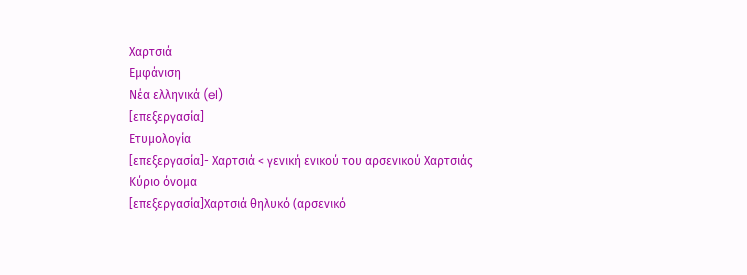Χαρτσιά
Εμφάνιση
Νέα ελληνικά (el)
[επεξεργασία]
Ετυμολογία
[επεξεργασία]- Χαρτσιά < γενική ενικού του αρσενικού Χαρτσιάς
Κύριο όνομα
[επεξεργασία]Χαρτσιά θηλυκό (αρσενικό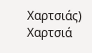Χαρτσιάς)
Χαρτσιά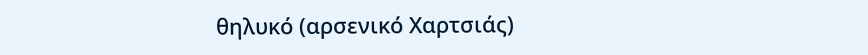θηλυκό (αρσενικό Χαρτσιάς)